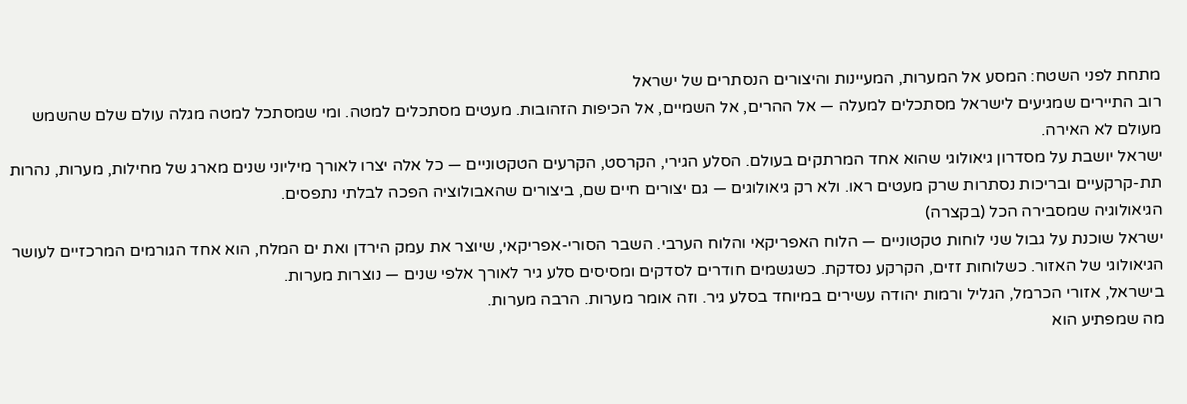מתחת לפני השטח: המסע אל המערות, המעיינות והיצורים הנסתרים של ישראל
רוב התיירים שמגיעים לישראל מסתכלים למעלה — אל ההרים, אל השמיים, אל הכיפות הזהובות. מעטים מסתכלים למטה. ומי שמסתכל למטה מגלה עולם שלם שהשמש מעולם לא האירה.
ישראל יושבת על מסדרון גיאולוגי שהוא אחד המרתקים בעולם. הסלע הגירי, הקרסט, הקרעים הטקטוניים — כל אלה יצרו לאורך מיליוני שנים מארג של מחילות, מערות, נהרות תת-קרקעיים ובריכות נסתרות שרק מעטים ראו. ולא רק גיאולוגים — גם יצורים חיים שם, ביצורים שהאבולוציה הפכה לבלתי נתפסים.
הגיאולוגיה שמסבירה הכל (בקצרה)
ישראל שוכנת על גבול שני לוחות טקטוניים — הלוח האפריקאי והלוח הערבי. השבר הסורי-אפריקאי, שיוצר את עמק הירדן ואת ים המלח, הוא אחד הגורמים המרכזיים לעושר הגיאולוגי של האזור. כשלוחות זזים, הקרקע נסדקת. כשגשמים חודרים לסדקים ומסיסים סלע גיר לאורך אלפי שנים — נוצרות מערות.
בישראל, אזורי הכרמל, הגליל ורמות יהודה עשירים במיוחד בסלע גיר. וזה אומר מערות. הרבה מערות.
מה שמפתיע הוא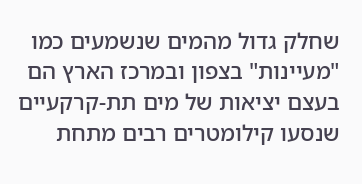שחלק גדול מהמים שנשמעים כמו "מעיינות" בצפון ובמרכז הארץ הם בעצם יציאות של מים תת-קרקעיים שנסעו קילומטרים רבים מתחת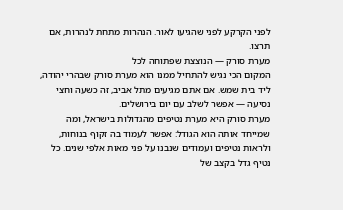לפני הקרקע לפני שהגיעו לאור. הנהרות מתחת לנהרות, אם תרצו.
מערת סורק — הנוצצת שפתוחה לכל
המקום הכי נגיש להתחיל ממנו הוא מערת סורק שבהרי יהודה, ליד בית שמש. אם אתם מגיעים מתל אביב, זה כשעה וחצי נסיעה — אפשר לשלב עם יום בירושלים.
מערת סורק היא מערת נטיפים מהגדולות בישראל, ומה שמייחד אותה הוא הגודל: אפשר לעמוד בה זקוף בנוחות, ולראות נטיפים ועמודים שנבנו על פני מאות אלפי שנים. כל נטיף גדל בקצב של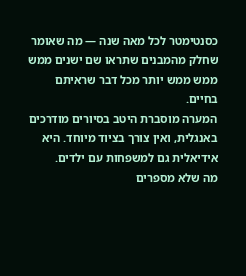כסנטימטר לכל מאה שנה — מה שאומר שחלק מהמבנים שתראו שם ישנים ממש ממש ממש יותר מכל דבר שראיתם בחיים.
המערה מוסברת היטב בסיורים מודרכים באנגלית, ואין צורך בציוד מיוחד. היא אידיאלית גם למשפחות עם ילדים.
מה שלא מספרים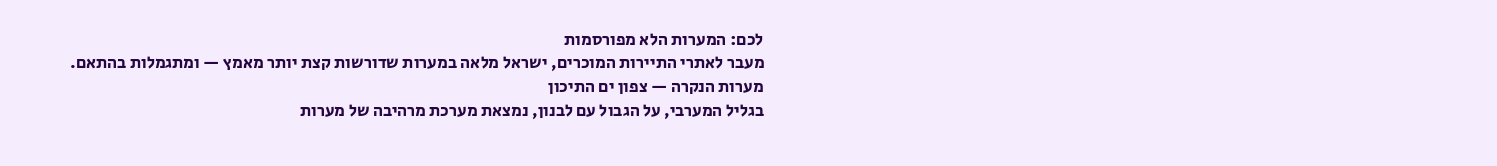לכם: המערות הלא מפורסמות
מעבר לאתרי התיירות המוכרים, ישראל מלאה במערות שדורשות קצת יותר מאמץ — ומתגמלות בהתאם.
מערות הנקרה — צפון ים התיכון
בגליל המערבי, על הגבול עם לבנון, נמצאת מערכת מרהיבה של מערות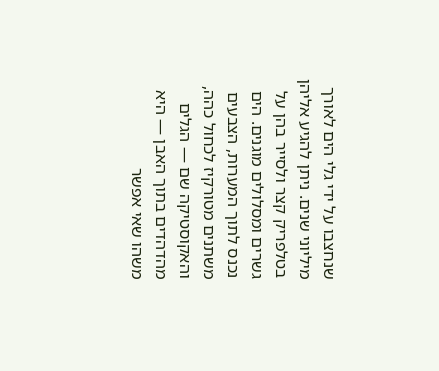שנחצבו על ידי גלי הים לאורך מיליוני שנים. ניתן להגיע אליהן בטלפריק קצר ולסייר בהן על גשרים ומסלולים מוגנים. הים נכנס לתוך המערות, הצבעים משתנים מטורקיז לכחול כהה, והאקוסטיקה שם — הגלים מהדהדים בתוך האבן — היא משהו שאי אפשר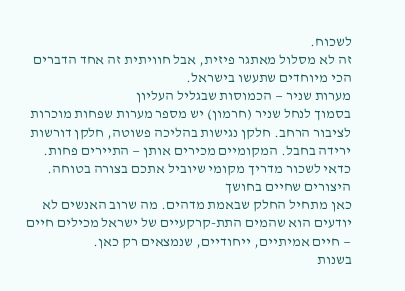לשכוח.
זה לא מסלול מאתגר פיזית, אבל חוויתית זה אחד הדברים הכי מיוחדים שתעשו בישראל.
מערות שניר — הכמוסות שבגליל העליון
בסמוך לנחל שניר (חרמון) יש מספר מערות שפחות מוכרות לציבור הרחב. חלקן נגישות בהליכה פשוטה, חלקן דורשות ירידה בחבל. המקומיים מכירים אותן — התיירים פחות. כדאי לשכור מדריך מקומי שיוביל אתכם בצורה בטוחה.
היצורים שחיים בחושך
כאן מתחיל החלק שבאמת מדהים. מה שרוב האנשים לא יודעים הוא שהמים התת-קרקעיים של ישראל מכילים חיים — חיים אמיתיים, ייחודיים, שנמצאים רק כאן.
בשנות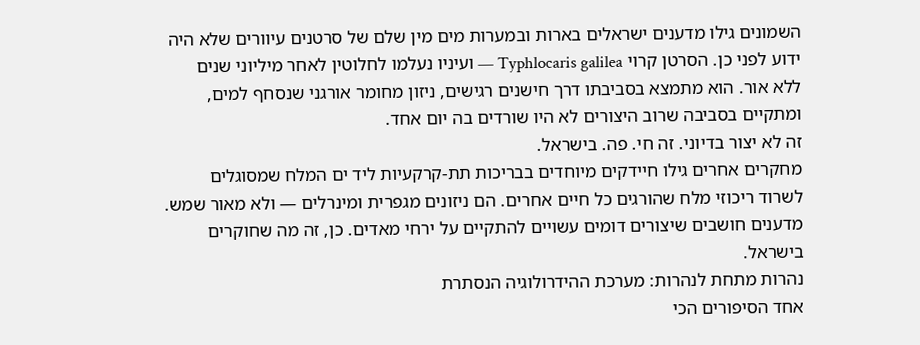השמונים גילו מדענים ישראלים בארות ובמערות מים מין שלם של סרטנים עיוורים שלא היה ידוע לפני כן. הסרטן קרוי Typhlocaris galilea — ועיניו נעלמו לחלוטין לאחר מיליוני שנים ללא אור. הוא מתמצא בסביבתו דרך חישנים רגישים, ניזון מחומר אורגני שנסחף למים, ומתקיים בסביבה שרוב היצורים לא היו שורדים בה יום אחד.
זה לא יצור בדיוני. זה חי. פה. בישראל.
מחקרים אחרים גילו חיידקים מיוחדים בבריכות תת-קרקעיות ליד ים המלח שמסוגלים לשרוד ריכוזי מלח שהורגים כל חיים אחרים. הם ניזונים מגפרית ומינרלים — ולא מאור שמש. מדענים חושבים שיצורים דומים עשויים להתקיים על ירחי מאדים. כן, זה מה שחוקרים בישראל.
נהרות מתחת לנהרות: מערכת ההידרולוגיה הנסתרת
אחד הסיפורים הכי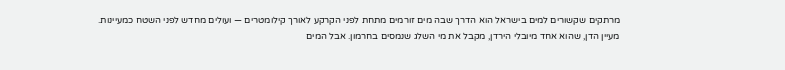מרתקים שקשורים למים בישראל הוא הדרך שבה מים זורמים מתחת לפני הקרקע לאורך קילומטרים — ועולים מחדש לפני השטח כמעיינות.
מעיין הדן, שהוא אחד מיובלי הירדן, מקבל את מי השלג שנמסים בחרמון. אבל המים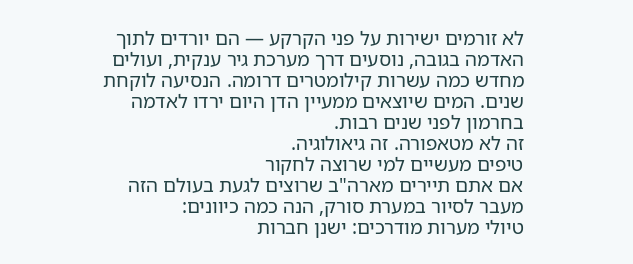לא זורמים ישירות על פני הקרקע — הם יורדים לתוך האדמה בגובה, נוסעים דרך מערכת גיר ענקית, ועולים מחדש כמה עשרות קילומטרים דרומה. הנסיעה לוקחת שנים. המים שיוצאים ממעיין הדן היום ירדו לאדמה בחרמון לפני שנים רבות.
זה לא מטאפורה. זה גיאולוגיה.
טיפים מעשיים למי שרוצה לחקור
אם אתם תיירים מארה"ב שרוצים לגעת בעולם הזה מעבר לסיור במערת סורק, הנה כמה כיוונים:
טיולי מערות מודרכים: ישנן חברות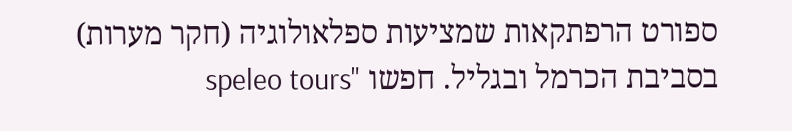ספורט הרפתקאות שמציעות ספלאולוגיה (חקר מערות) בסביבת הכרמל ובגליל. חפשו "speleo tours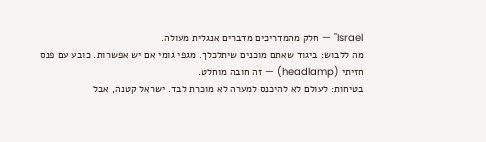Israel" — חלק מהמדריכים מדברים אנגלית מעולה.
מה ללבוש: ביגוד שאתם מוכנים שיתלכלך. מגפי גומי אם יש אפשרות. כובע עם פנס חזיתי (headlamp) — זה חובה מוחלט.
בטיחות: לעולם לא להיכנס למערה לא מוכרת לבד. ישראל קטנה, אבל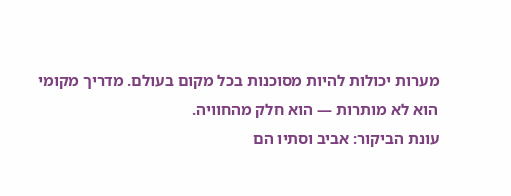מערות יכולות להיות מסוכנות בכל מקום בעולם. מדריך מקומי הוא לא מותרות — הוא חלק מהחוויה.
עונת הביקור: אביב וסתיו הם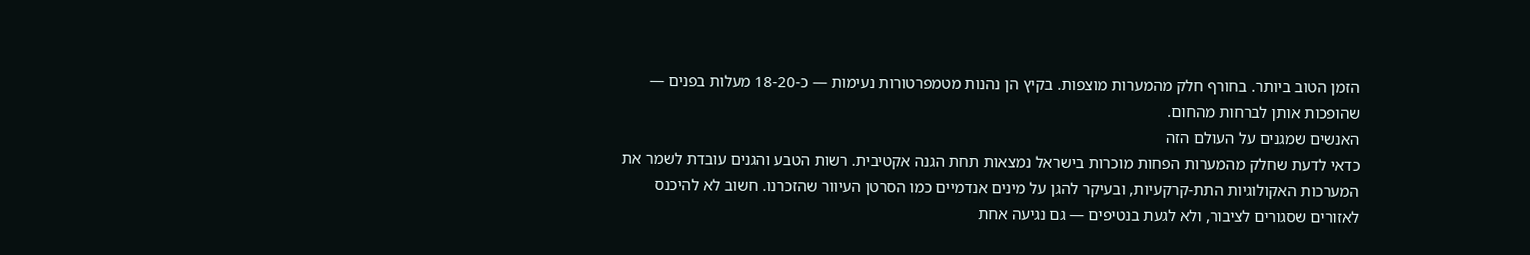הזמן הטוב ביותר. בחורף חלק מהמערות מוצפות. בקיץ הן נהנות מטמפרטורות נעימות — כ-18-20 מעלות בפנים — שהופכות אותן לברחות מהחום.
האנשים שמגנים על העולם הזה
כדאי לדעת שחלק מהמערות הפחות מוכרות בישראל נמצאות תחת הגנה אקטיבית. רשות הטבע והגנים עובדת לשמר את המערכות האקולוגיות התת-קרקעיות, ובעיקר להגן על מינים אנדמיים כמו הסרטן העיוור שהזכרנו. חשוב לא להיכנס לאזורים שסגורים לציבור, ולא לגעת בנטיפים — גם נגיעה אחת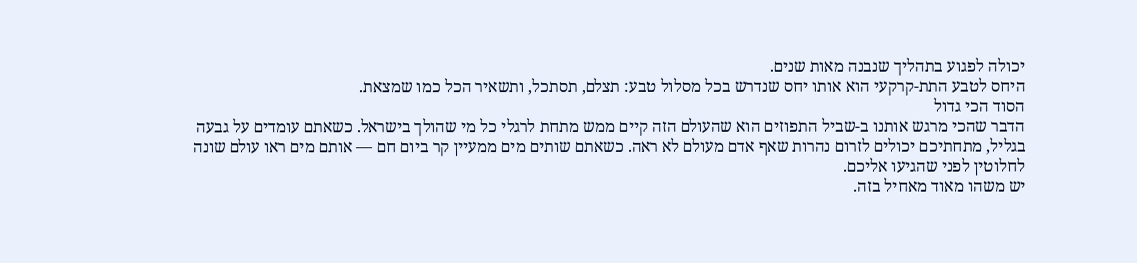יכולה לפגוע בתהליך שנבנה מאות שנים.
היחס לטבע התת-קרקעי הוא אותו יחס שנדרש בכל מסלול טבע: תצלם, תסתכל, ותשאיר הכל כמו שמצאת.
הסוד הכי גדול
הדבר שהכי מרגש אותנו ב-שביל התפוזים הוא שהעולם הזה קיים ממש מתחת לרגלי כל מי שהולך בישראל. כשאתם עומדים על גבעה בגליל, מתחתיכם יכולים לזרום נהרות שאף אדם מעולם לא ראה. כשאתם שותים מים ממעיין קר ביום חם — אותם מים ראו עולם שונה לחלוטין לפני שהגיעו אליכם.
יש משהו מאוד מאחיל בזה.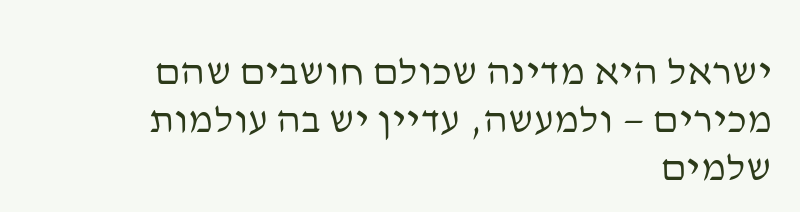ישראל היא מדינה שכולם חושבים שהם מכירים — ולמעשה, עדיין יש בה עולמות שלמים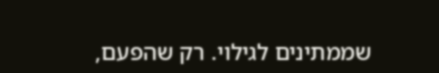שממתינים לגילוי. רק שהפעם,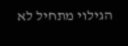הגילוי מתחיל לא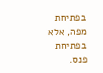בפתיחת מפה, אלא בפתיחת פנס.